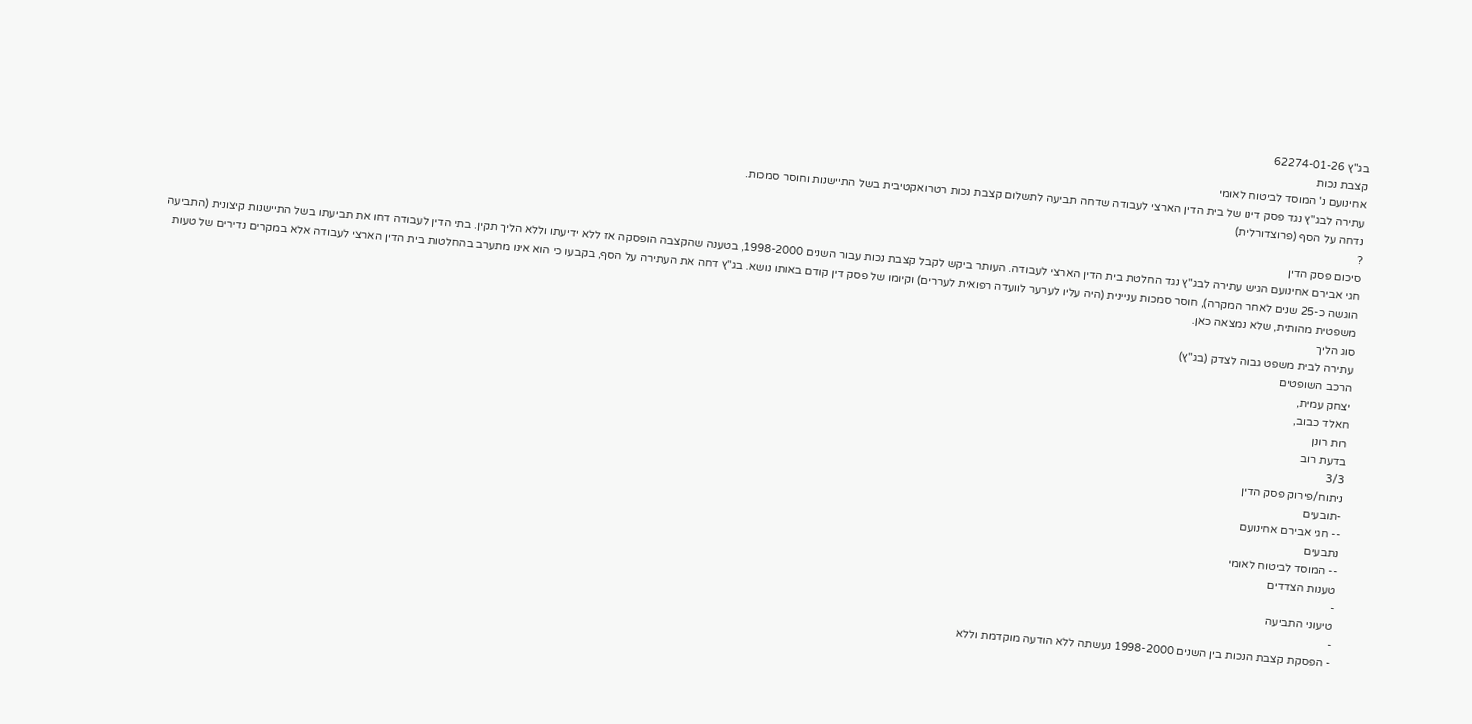בג"ץ 62274-01-26
קצבת נכות
אחינועם נ' המוסד לביטוח לאומי
עתירה לבג"ץ נגד פסק דינו של בית הדין הארצי לעבודה שדחה תביעה לתשלום קצבת נכות רטרואקטיבית בשל התיישנות וחוסר סמכות.
נדחה על הסף (פרוצדורלית)
?
סיכום פסק הדין
חגי אבירם אחינועם הגיש עתירה לבג"ץ נגד החלטת בית הדין הארצי לעבודה. העותר ביקש לקבל קצבת נכות עבור השנים 1998-2000, בטענה שהקצבה הופסקה אז ללא ידיעתו וללא הליך תקין. בתי הדין לעבודה דחו את תביעתו בשל התיישנות קיצונית (התביעה הוגשה כ-25 שנים לאחר המקרה), חוסר סמכות עניינית (היה עליו לערער לוועדה רפואית לעררים) וקיומו של פסק דין קודם באותו נושא. בג"ץ דחה את העתירה על הסף, בקבעו כי הוא אינו מתערב בהחלטות בית הדין הארצי לעבודה אלא במקרים נדירים של טעות משפטית מהותית, שלא נמצאה כאן.
סוג הליך
עתירה לבית משפט גבוה לצדק (בג"ץ)
הרכב השופטים
יצחק עמית,
חאלד כבוב,
רות רונן
בדעת רוב
3/3
ניתוח/פירוק פסק הדין
-תובעים
-- חגי אבירם אחינועם
נתבעים
-- המוסד לביטוח לאומי
טענות הצדדים
-
טיעוני התביעה
-
- הפסקת קצבת הנכות בין השנים 1998-2000 נעשתה ללא הודעה מוקדמת וללא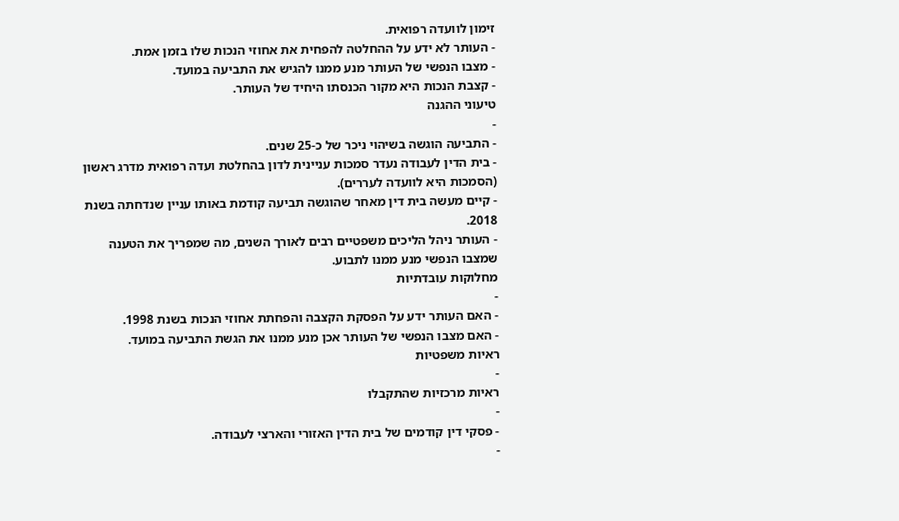זימון לוועדה רפואית.
- העותר לא ידע על ההחלטה להפחית את אחוזי הנכות שלו בזמן אמת.
- מצבו הנפשי של העותר מנע ממנו להגיש את התביעה במועד.
- קצבת הנכות היא מקור הכנסתו היחיד של העותר.
טיעוני ההגנה
-
- התביעה הוגשה בשיהוי ניכר של כ-25 שנים.
- בית הדין לעבודה נעדר סמכות עניינית לדון בהחלטת ועדה רפואית מדרג ראשון (הסמכות היא לוועדה לעררים).
- קיים מעשה בית דין מאחר שהוגשה תביעה קודמת באותו עניין שנדחתה בשנת 2018.
- העותר ניהל הליכים משפטיים רבים לאורך השנים, מה שמפריך את הטענה שמצבו הנפשי מנע ממנו לתבוע.
מחלוקות עובדתיות
-
- האם העותר ידע על הפסקת הקצבה והפחתת אחוזי הנכות בשנת 1998.
- האם מצבו הנפשי של העותר אכן מנע ממנו את הגשת התביעה במועד.
ראיות משפטיות
-
ראיות מרכזיות שהתקבלו
-
- פסקי דין קודמים של בית הדין האזורי והארצי לעבודה.
-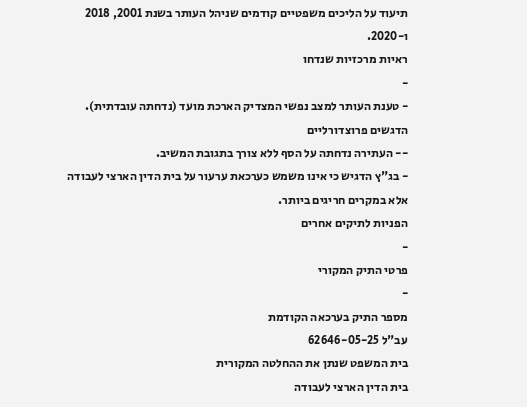תיעוד על הליכים משפטיים קודמים שניהל העותר בשנת 2001, 2018 ו-2020.
ראיות מרכזיות שנדחו
-
- טענת העותר למצב נפשי המצדיק הארכת מועד (נדחתה עובדתית).
הדגשים פרוצדורליים
-- העתירה נדחתה על הסף ללא צורך בתגובת המשיב.
- בג"ץ הדגיש כי אינו משמש כערכאת ערעור על בית הדין הארצי לעבודה אלא במקרים חריגים ביותר.
הפניות לתיקים אחרים
-
פרטי התיק המקורי
-
מספר התיק בערכאה הקודמת
עב"ל 62646-05-25
בית המשפט שנתן את ההחלטה המקורית
בית הדין הארצי לעבודה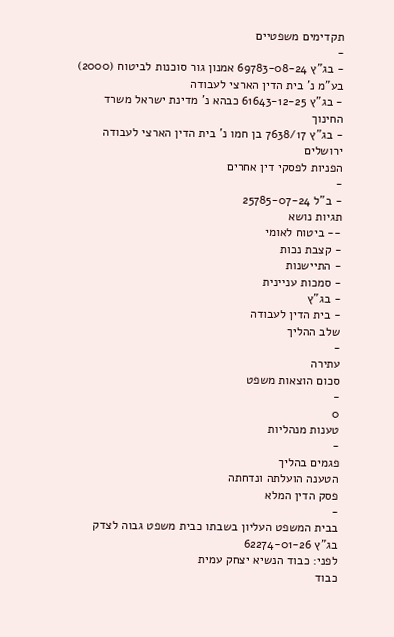תקדימים משפטיים
-
- בג"ץ 69783-08-24 אמנון גור סוכנות לביטוח (2000) בע"מ נ' בית הדין הארצי לעבודה
- בג"ץ 61643-12-25 כבהא נ' מדינת ישראל משרד החינוך
- בג"ץ 7638/17 בן חמו נ' בית הדין הארצי לעבודה ירושלים
הפניות לפסקי דין אחרים
-
- ב"ל 25785-07-24
תגיות נושא
-- ביטוח לאומי
- קצבת נכות
- התיישנות
- סמכות עניינית
- בג"ץ
- בית הדין לעבודה
שלב ההליך
-
עתירה
סכום הוצאות משפט
-
0
טענות מנהליות
-
פגמים בהליך
הטענה הועלתה ונדחתה
פסק הדין המלא
-
בבית המשפט העליון בשבתו כבית משפט גבוה לצדק
בג"ץ 62274-01-26
לפני: כבוד הנשיא יצחק עמית
כבוד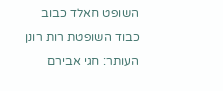השופט חאלד כבוב
כבוד השופטת רות רונן
העותר: חגי אבירם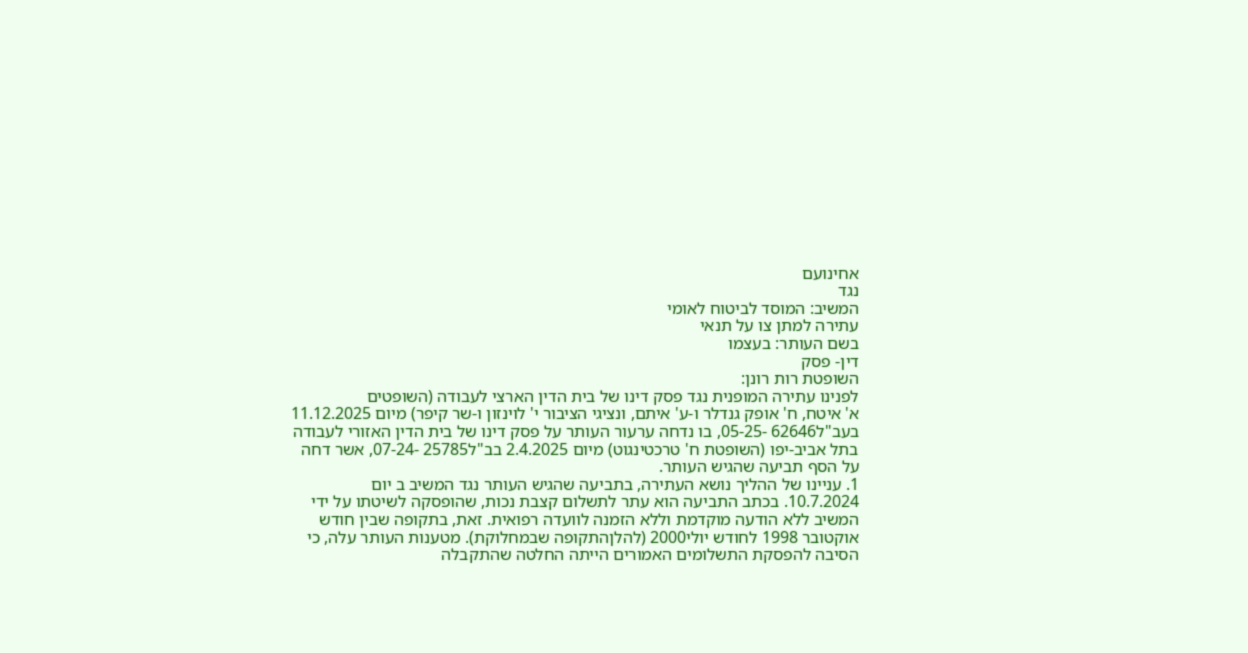אחינועם
נגד
המשיב: המוסד לביטוח לאומי
עתירה למתן צו על תנאי
בשם העותר: בעצמו
דין- פסק
השופטת רות רונן:
לפנינו עתירה המופנית נגד פסק דינו של בית הדין הארצי לעבודה (השופטים
א' איטח, ח' אופק גנדלר ו-ע' איתם, ונציגי הציבור י' לוינזון ו-שר קיפר) מיום 11.12.2025
בעב"ל62646 -05-25, בו נדחה ערעור העותר על פסק דינו של בית הדין האזורי לעבודה
בתל אביב-יפו (השופטת ח' טרכטינגוט) מיום 2.4.2025 בב"ל25785 -07-24, אשר דחה
על הסף תביעה שהגיש העותר.
1. עניינו של ההליך נושא העתירה, בתביעה שהגיש העותר נגד המשיב ב יום
10.7.2024. בכתב התביעה הוא עתר לתשלום קצבת נכות, שהופסקה לשיטתו על ידי
המשיב ללא הודעה מוקדמת וללא הזמנה לוועדה רפואית. זאת, בתקופה שבין חודש
אוקטובר 1998 לחודש יולי2000 (להלןהתקופה שבמחלוקת). מטענות העותר עלה, כי
הסיבה להפסקת התשלומים האמורים הייתה החלטה שהתקבלה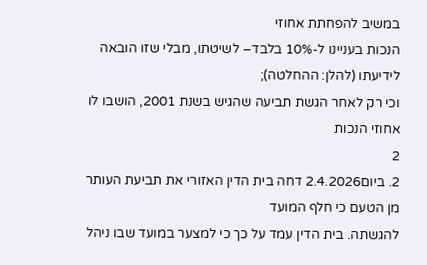במשיב להפחתת אחוזי
הנכות בעניינו ל-10% בלבד– לשיטתו, מבלי שזו הובאה לידיעתו (להלן: ההחלטה);
וכי רק לאחר הגשת תביעה שהגיש בשנת 2001, הושבו לו אחוזי הנכות
2
2. ביום2.4.2026 דחה בית הדין האזורי את תביעת העותר מן הטעם כי חלף המועד
להגשתה. בית הדין עמד על כך כי למצער במועד שבו ניהל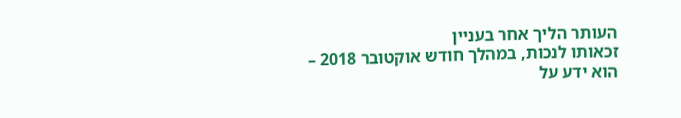העותר הליך אחר בעניין
זכאותו לנכות, במהלך חודש אוקטובר 2018 – הוא ידע על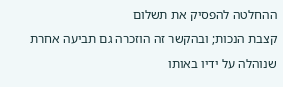ההחלטה להפסיק את תשלום
קצבת הנכות; ובהקשר זה הוזכרה גם תביעה אחרת שנוהלה על ידיו באותו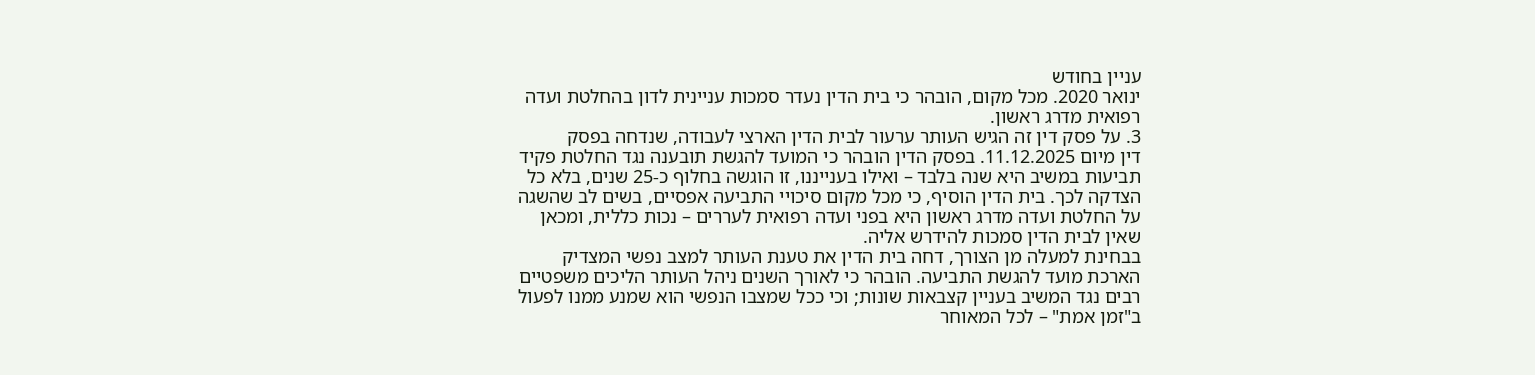עניין בחודש
ינואר 2020. מכל מקום, הובהר כי בית הדין נעדר סמכות עניינית לדון בהחלטת ועדה
רפואית מדרג ראשון.
3. על פסק דין זה הגיש העותר ערעור לבית הדין הארצי לעבודה, שנדחה בפסק
דין מיום 11.12.2025. בפסק הדין הובהר כי המועד להגשת תובענה נגד החלטת פקיד
תביעות במשיב היא שנה בלבד – ואילו בענייננו, זו הוגשה בחלוף כ-25 שנים, בלא כל
הצדקה לכך. בית הדין הוסיף, כי מכל מקום סיכויי התביעה אפסיים, בשים לב שהשגה
על החלטת ועדה מדרג ראשון היא בפני ועדה רפואית לעררים – נכות כללית, ומכאן
שאין לבית הדין סמכות להידרש אליה.
בבחינת למעלה מן הצורך, דחה בית הדין את טענת העותר למצב נפשי המצדיק
הארכת מועד להגשת התביעה. הובהר כי לאורך השנים ניהל העותר הליכים משפטיים
רבים נגד המשיב בעניין קצבאות שונות; וכי ככל שמצבו הנפשי הוא שמנע ממנו לפעול
ב"זמן אמת" – לכל המאוחר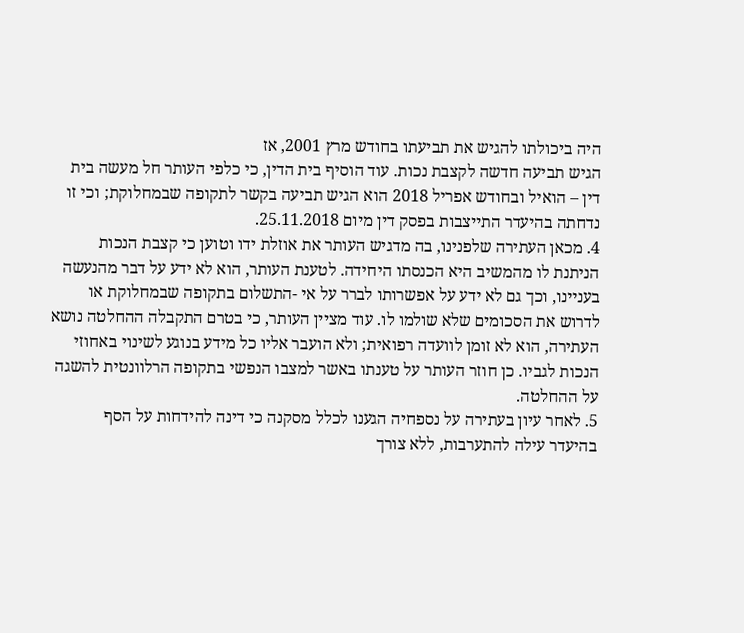היה ביכולתו להגיש את תביעתו בחודש מרץ 2001, אז
הגיש תביעה חדשה לקצבת נכות. עוד הוסיף בית הדין, כי כלפי העותר חל מעשה בית
דין – הואיל ובחודש אפריל 2018 הוא הגיש תביעה בקשר לתקופה שבמחלוקת; וכי זו
נדחתה בהיעדר התייצבות בפסק דין מיום 25.11.2018.
4. מכאן העתירה שלפנינו, בה מדגיש העותר את אוזלת ידו וטוען כי קצבת הנכות
הניתנת לו מהמשיב היא הכנסתו היחידה. לטענת העותר, הוא לא ידע על דבר מהנעשה
בעניינו, וכך גם לא ידע על אפשרותו לברר על אי -התשלום בתקופה שבמחלוקת או
לדרוש את הסכומים שלא שולמו לו. עוד מציין העותר, כי בטרם התקבלה ההחלטה נושא
העתירה, הוא לא זומן לוועדה רפואית; ולא הועבר אליו כל מידע בנוגע לשינוי באחוזי
הנכות לגביו. כן חוזר העותר על טענתו באשר למצבו הנפשי בתקופה הרלוונטית להשגה
על ההחלטה.
5. לאחר עיון בעתירה על נספחיה הגענו לכלל מסקנה כי דינה להידחות על הסף
בהיעדר עילה להתערבות, ללא צורך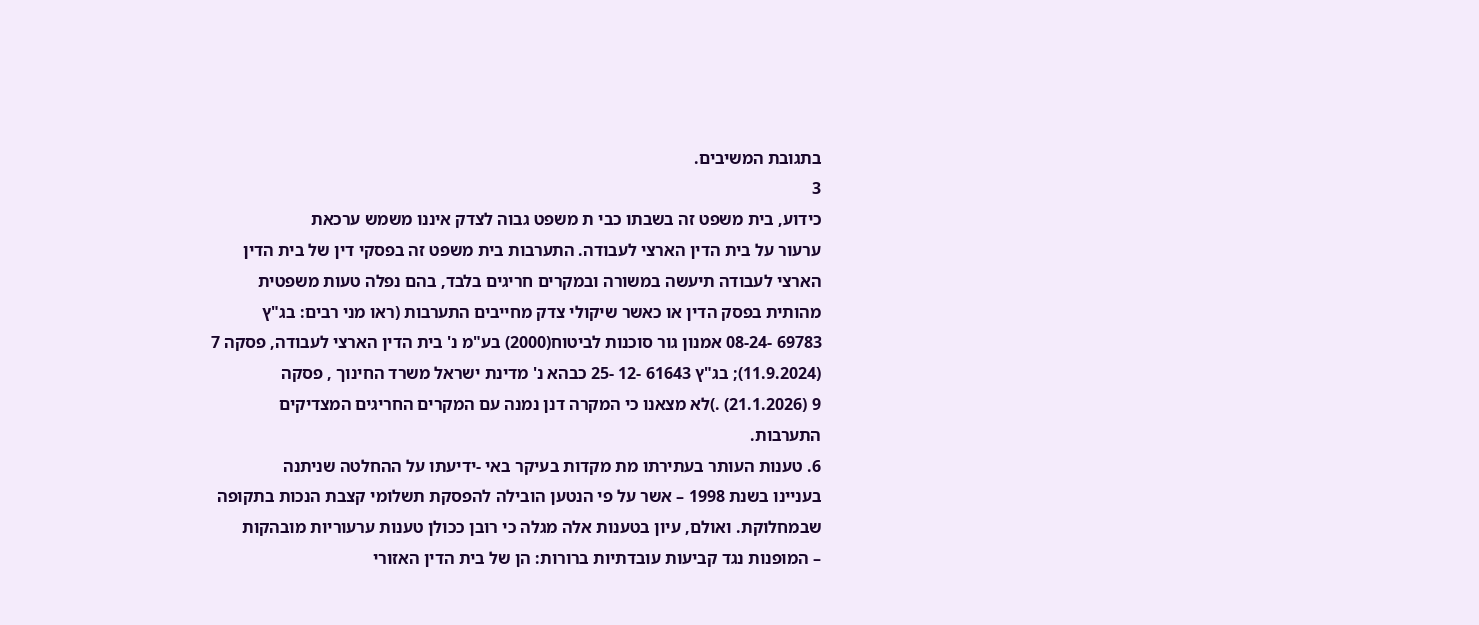בתגובת המשיבים.
3
כידוע, בית משפט זה בשבתו כבי ת משפט גבוה לצדק איננו משמש ערכאת
ערעור על בית הדין הארצי לעבודה. התערבות בית משפט זה בפסקי דין של בית הדין
הארצי לעבודה תיעשה במשורה ובמקרים חריגים בלבד, בהם נפלה טעות משפטית
מהותית בפסק הדין או כאשר שיקולי צדק מחייבים התערבות (ראו מני רבים: בג"ץ
69783 -08-24 אמנון גור סוכנות לביטוח(2000) בע"מ נ' בית הדין הארצי לעבודה, פסקה 7
(11.9.2024); בג"ץ 61643 -12 -25 כבהא נ' מדינת ישראל משרד החינוך , פסקה
9 (21.1.2026) .)לא מצאנו כי המקרה דנן נמנה עם המקרים החריגים המצדיקים
התערבות.
6. טענות העותר בעתירתו מת מקדות בעיקר באי -ידיעתו על ההחלטה שניתנה
בעניינו בשנת 1998 – אשר על פי הנטען הובילה להפסקת תשלומי קצבת הנכות בתקופה
שבמחלוקת. ואולם, עיון בטענות אלה מגלה כי רובן ככולן טענות ערעוריות מובהקות
– המופנות נגד קביעות עובדתיות ברורות: הן של בית הדין האזורי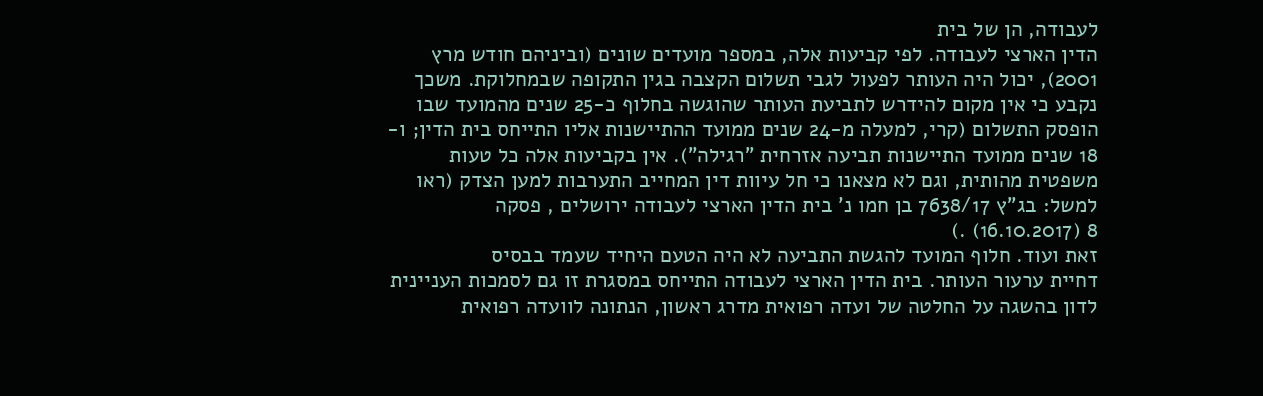לעבודה, הן של בית
הדין הארצי לעבודה. לפי קביעות אלה, במספר מועדים שונים (וביניהם חודש מרץ
2001), יכול היה העותר לפעול לגבי תשלום הקצבה בגין התקופה שבמחלוקת. משכך
נקבע כי אין מקום להידרש לתביעת העותר שהוגשה בחלוף כ-25 שנים מהמועד שבו
הופסק התשלום (קרי, למעלה מ-24 שנים ממועד ההתיישנות אליו התייחס בית הדין; ו-
18 שנים ממועד התיישנות תביעה אזרחית "רגילה"). אין בקביעות אלה כל טעות
משפטית מהותית, וגם לא מצאנו כי חל עיוות דין המחייב התערבות למען הצדק (ראו
למשל: בג"ץ 7638/17 בן חמו נ' בית הדין הארצי לעבודה ירושלים , פסקה
8 (16.10.2017) .)
זאת ועוד. חלוף המועד להגשת התביעה לא היה הטעם היחיד שעמד בבסיס
דחיית ערעור העותר. בית הדין הארצי לעבודה התייחס במסגרת זו גם לסמכות העניינית
לדון בהשגה על החלטה של ועדה רפואית מדרג ראשון, הנתונה לוועדה רפואית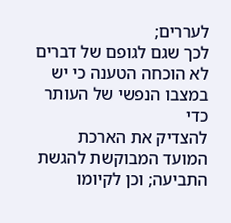לעררים;
לכך שגם לגופם של דברים לא הוכחה הטענה כי יש במצבו הנפשי של העותר כדי
להצדיק את הארכת המועד המבוקשת להגשת התביעה; וכן לקיומו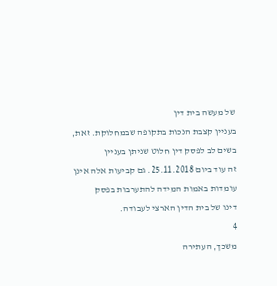של מעשה בית דין
בעניין קצבת הנכות בתקופה שבמחלוקת. זאת, בשים לב לפסק דין חלוט שניתן בעניין
זה עוד ביום 25.11.2018. גם קביעות אלה אינן עומדות באמות המידה להתערבות בפסק
דינו של בית הדין הארצי לעבודה.
4
משכך, העתירה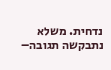נדחית. משלא נתבקשה תגובה–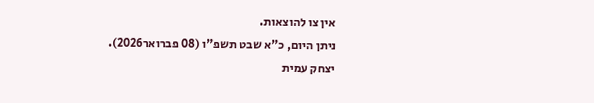אין צו להוצאות.
ניתן היום, כ"א שבט תשפ"ו (08 פברואר2026).
יצחק עמית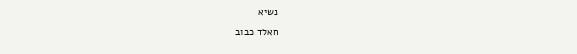נשיא
חאלד כבוב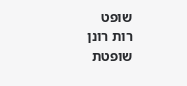שופט
רות רונן
שופטת